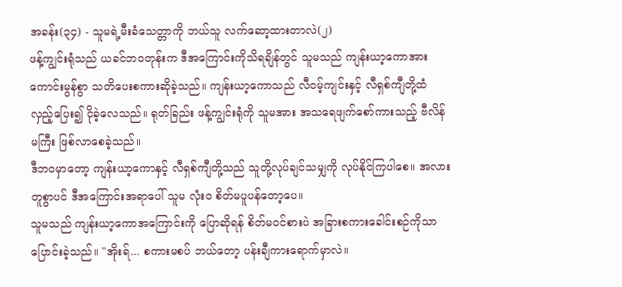အခန်း(၃၄) - သူမရဲ့မီးခံသေတ္တာကို ဘယ်သူ လက်ဆော့ထားတာလဲ(၂)
ဖန့်ကျွင်းရုံသည် ယခင်ဘဝတုန်းက ဒီအကြောင်းကိုသိရချိန်တွင် သူမသည် ကျန်းယာ့ကောအား ကောင်းမွန်စွာ သတိပေးစကားဆိုခဲ့သည်။ ကျန်းယာ့ကောသည် လီဝမ့်ကျင်းနှင့် လီရှစ်ကျီတို့ထံ လှည့်ပြေး၍ ငိုခဲ့လေသည်။ ရုတ်ခြည်း ဖန့်ကျွင်းရုံကို သူမအား အသရေဖျက်စော်ကားသည့် ဗီလိန်မကြီး ဖြစ်လာစေခဲ့သည်။
ဒီဘဝမှာတော့ ကျန်းယာ့ကောနှင့် လီရှစ်ကျီတို့သည် သူတို့လုပ်ချင်သမျှကို လုပ်နိုင်ကြပါစေ။ အလားတူစွာပင် ဒီအကြောင်းအရာပေါ် သူမ လုံးဝ စိတ်မပူပန်တော့ပေ။
သူမသည် ကျန်းယာ့ကောအကြောင်းကို ပြောဆိုရန် စိတ်မဝင်စားပဲ အခြားစကားခေါင်းစဉ်ကိုသာ ပြောင်းခဲ့သည်။ "အိုးရ်... စကားမစပ် ဘယ်တော့ ပန်းချီကားရောက်မှာလဲ။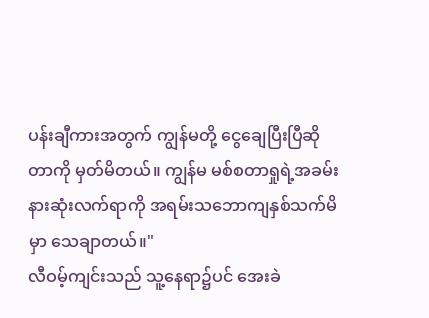ပန်းချီကားအတွက် ကျွန်မတို့ ငွေချေပြီးပြီဆိုတာကို မှတ်မိတယ်။ ကျွန်မ မစ်စတာရှုရဲ့အခမ်းနားဆုံးလက်ရာကို အရမ်းသဘောကျနှစ်သက်မိမှာ သေချာတယ်။"
လီဝမ့်ကျင်းသည် သူ့နေရာ၌ပင် အေးခဲ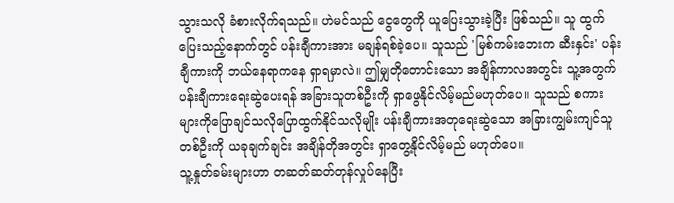သွားသလို ခံစားလိုက်ရသည်။ ဟဲမင်သည် ငွေတွေကို ယူပြေးသွားခဲ့ပြီး ဖြစ်သည်။ သူ ထွက်ပြေးသည့်နောက်တွင် ပန်းချီကားအား မချန်ရစ်ခဲ့ပေ။ သူသည် 'မြစ်ကမ်းဘေးက ဆီးနှင်း' ပန်းချီကားကို ဘယ်နေရာကနေ ရှာရမှာလဲ။ ဤမျှတိုတောင်းသော အချိန်ကာလအတွင်း သူ့အတွက် ပန်းချီကားရေးဆွဲပေးရန် အခြားသူတစ်ဦးကို ရှာဖွေနိုင်လိမ့်မည်မဟုတ်ပေ။ သူသည် စကားများကိုပြောချင်သလိုပြောထွက်နိုင်သလိုမျိုး ပန်းချီကားအတုရေးဆွဲသော အခြားကျွမ်းကျင်သူတစ်ဦးကို ယခုချက်ချင်း အချိန်တိုအတွင်း ရှာတွေ့နိုင်လိမ့်မည် မဟုတ်ပေ။
သူ့နှုတ်ခမ်းများဟာ တဆတ်ဆတ်တုန်လှုပ်နေပြီး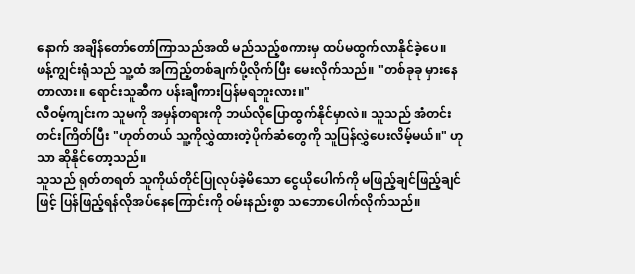နောက် အချိန်တော်တော်ကြာသည်အထိ မည်သည့်စကားမှ ထပ်မထွက်လာနိုင်ခဲ့ပေ။
ဖန့်ကျွင်းရုံသည် သူ့ထံ အကြည့်တစ်ချက်ပို့လိုက်ပြီး မေးလိုက်သည်။ "တစ်ခုခု မှားနေတာလား။ ရောင်းသူဆီက ပန်းချီကားပြန်မရဘူးလား။"
လီဝမ့်ကျင်းက သူမကို အမှန်တရားကို ဘယ်လိုပြောထွက်နိုင်မှာလဲ။ သူသည် အံတင်းတင်းကြိတ်ပြီး "ဟုတ်တယ် သူ့ကိုလွှဲထားတဲ့ပိုက်ဆံတွေကို သူပြန်လွှဲပေးလိမ့်မယ်။" ဟုသာ ဆိုနိုင်တော့သည်။
သူသည် ရုတ်တရတ် သူကိုယ်တိုင်ပြုလုပ်ခဲ့မိသော ငွေယိုပေါက်ကို မဖြည့်ချင်ဖြည့်ချင်ဖြင့် ပြန်ဖြည့်ရန်လိုအပ်နေကြောင်းကို ဝမ်းနည်းစွာ သဘောပေါက်လိုက်သည်။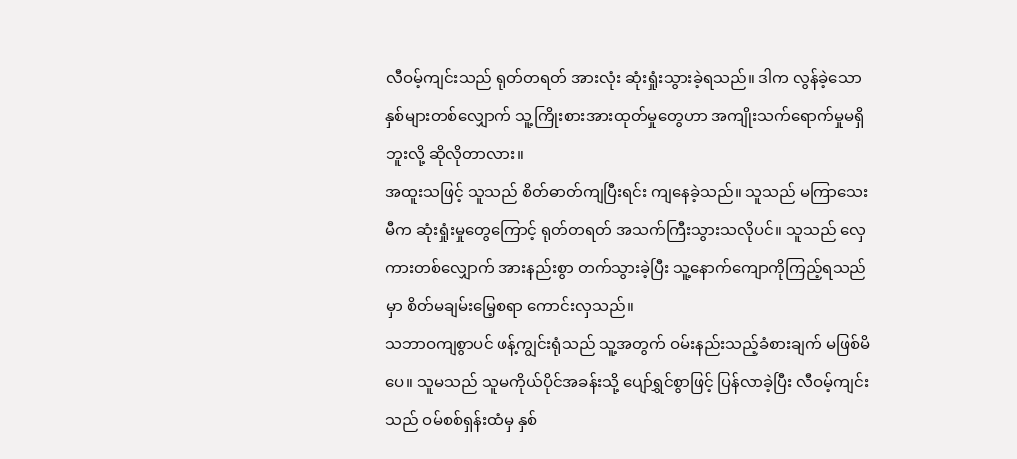လီဝမ့်ကျင်းသည် ရုတ်တရတ် အားလုံး ဆုံးရှုံးသွားခဲ့ရသည်။ ဒါက လွန်ခဲ့သောနှစ်များတစ်လျှောက် သူ့ကြိုးစားအားထုတ်မှုတွေဟာ အကျိုးသက်ရောက်မှုမရှိဘူးလို့ ဆိုလိုတာလား။
အထူးသဖြင့် သူသည် စိတ်ဓာတ်ကျပြီးရင်း ကျနေခဲ့သည်။ သူသည် မကြာသေးမီက ဆုံးရှုံးမှုတွေကြောင့် ရုတ်တရတ် အသက်ကြီးသွားသလိုပင်။ သူသည် လှေကားတစ်လျှောက် အားနည်းစွာ တက်သွားခဲ့ပြီး သူ့နောက်ကျောကိုကြည့်ရသည်မှာ စိတ်မချမ်းမြေ့စရာ ကောင်းလှသည်။
သဘာဝကျစွာပင် ဖန့်ကျွင်းရုံသည် သူ့အတွက် ဝမ်းနည်းသည့်ခံစားချက် မဖြစ်မိပေ။ သူမသည် သူမကိုယ်ပိုင်အခန်းသို့ ပျော်ရွှင်စွာဖြင့် ပြန်လာခဲ့ပြီး လီဝမ့်ကျင်းသည် ဝမ်စစ်ရှန်းထံမှ နှစ်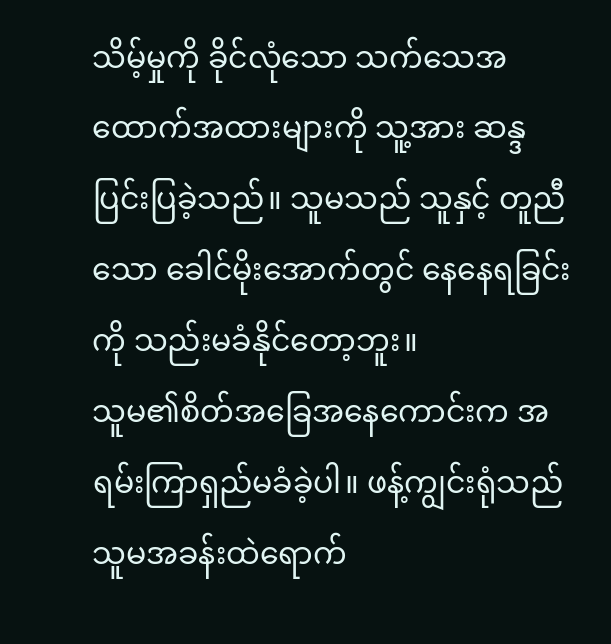သိမ့်မှုကို ခိုင်လုံသော သက်သေအထောက်အထားများကို သူ့အား ဆန္ဒပြင်းပြခဲ့သည်။ သူမသည် သူနှင့် တူညီသော ခေါင်မိုးအောက်တွင် နေနေရခြင်းကို သည်းမခံနိုင်တော့ဘူး။
သူမ၏စိတ်အခြေအနေကောင်းက အရမ်းကြာရှည်မခံခဲ့ပါ။ ဖန့်ကျွင်းရုံသည် သူမအခန်းထဲရောက်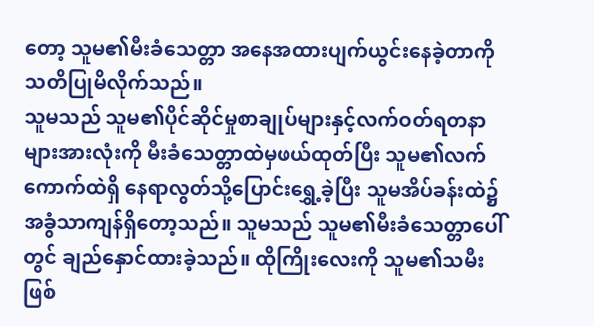တော့ သူမ၏မီးခံသေတ္တာ အနေအထားပျက်ယွင်းနေခဲ့တာကို သတိပြုမိလိုက်သည်။
သူမသည် သူမ၏ပိုင်ဆိုင်မှုစာချုပ်များနှင့်လက်ဝတ်ရတနာများအားလုံးကို မီးခံသေတ္တာထဲမှဖယ်ထုတ်ပြီး သူမ၏လက်ကောက်ထဲရှိ နေရာလွတ်သို့ပြောင်းရွှေ့ခဲ့ပြီး သူမအိပ်ခန်းထဲ၌ အခွံသာကျန်ရှိတော့သည်။ သူမသည် သူမ၏မီးခံသေတ္တာပေါ်တွင် ချည်နှောင်ထားခဲ့သည်။ ထိုကြိုးလေးကို သူမ၏သမီးဖြစ်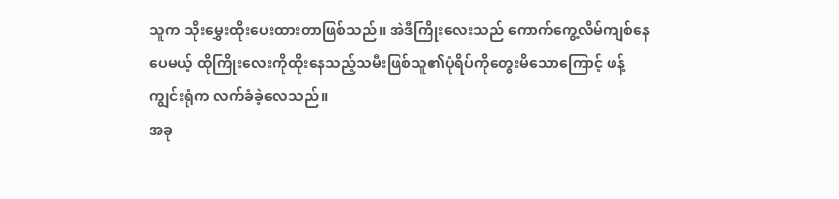သူက သိုးမွှေးထိုးပေးထားတာဖြစ်သည်။ အဲဒီကြိုးလေးသည် ကောက်ကွေ့လိမ်ကျစ်နေပေမယ့် ထိုကြိုးလေးကိုထိုးနေသည့်သမီးဖြစ်သူ၏ပုံရိပ်ကိုတွေးမိသောကြောင့် ဖန့်ကျွင်းရုံက လက်ခံခဲ့လေသည်။
အခု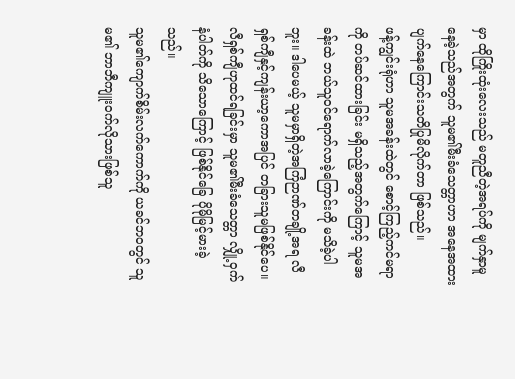မှာ ထိုကြိုးထုံးလေးသည် မတူညီတဲ့အရပ်ကို မျက်နှာမူနေခဲ့သည်အတွက် သူမ၏မီးခံသေတ္တာဟာ အနေအထားပျက်နေကြောင်းသတိပြုမိလိုက်တာ ဖြစ်သည်။
ဖန့်ကျွင်းရုံဟာ သူမအခန်းထဲတွင် စောင့်ကြည့်ကင်မရာကို တပ်ဆင်ထားခြင်း မရှိသည့်အတွက်ကြောင့် သူမအခန်းထဲ ဘယ်သူဝင်ရောက်လာခဲ့ကြောင်းကို မသိခဲ့ပါဘူး။ ဒါပေမယ့် သူမမှာရှိတဲ့အကြံဉာဏ်တချို့အရ လီရှစ်ကျီနှင့်ကျန်းယာ့ကောအပြင် တခြားသူမဖြစ်နိုင်ပေ။ လီရှစ်ကျီဟုထင်ရခြင်းမှာ သူမ၏မီးခံသေတ္တာ လျှို့ဝှက်နံပါတ်ကို သိသောကြောင့် ဖြစ်နိုင်ခြေ ပိုမိုမြင့်မားခဲ့သည်။
သူမ၏ကျောက်စိမ်းလက်ကောက်ကို ယခင်ဘဝတွင် သူမ၏ ဘာဘီကျူးဝက်လိုသားဖြစ်သူ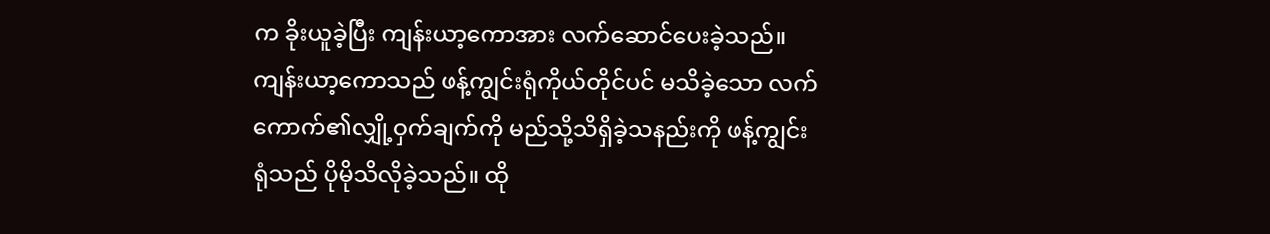က ခိုးယူခဲ့ပြီး ကျန်းယာ့ကောအား လက်ဆောင်ပေးခဲ့သည်။
ကျန်းယာ့ကောသည် ဖန့်ကျွင်းရုံကိုယ်တိုင်ပင် မသိခဲ့သော လက်ကောက်၏လျှို့ဝှက်ချက်ကို မည်သို့သိရှိခဲ့သနည်းကို ဖန့်ကျွင်းရုံသည် ပိုမိုသိလိုခဲ့သည်။ ထို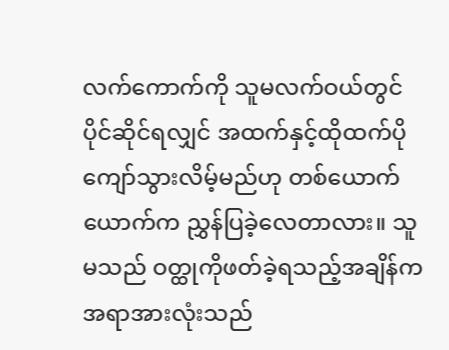လက်ကောက်ကို သူမလက်ဝယ်တွင်ပိုင်ဆိုင်ရလျှင် အထက်နှင့်ထိုထက်ပိုကျော်သွားလိမ့်မည်ဟု တစ်ယောက်ယောက်က ညွှန်ပြခဲ့လေတာလား။ သူမသည် ဝတ္ထုကိုဖတ်ခဲ့ရသည့်အချိန်က အရာအားလုံးသည်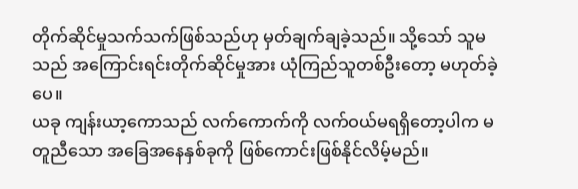တိုက်ဆိုင်မှုသက်သက်ဖြစ်သည်ဟု မှတ်ချက်ချခဲ့သည်။ သို့သော် သူမသည် အကြောင်းရင်းတိုက်ဆိုင်မှုအား ယုံကြည်သူတစ်ဦးတော့ မဟုတ်ခဲ့ပေ။
ယခု ကျန်းယာ့ကောသည် လက်ကောက်ကို လက်ဝယ်မရရှိတော့ပါက မတူညီသော အခြေအနေနှစ်ခုကို ဖြစ်ကောင်းဖြစ်နိုင်လိမ့်မည်။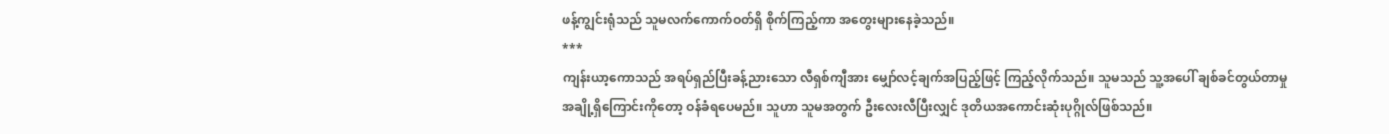ဖန့်ကျွင်းရုံသည် သူမလက်ကောက်ဝတ်ရှိ စိုက်ကြည့်ကာ အတွေးများနေခဲ့သည်။
***
ကျန်းယာ့ကောသည် အရပ်ရှည်ပြီးခန့်ညားသော လီရှစ်ကျီအား မျှော်လင့်ချက်အပြည့်ဖြင့် ကြည့်လိုက်သည်။ သူမသည် သူ့အပေါ် ချစ်ခင်တွယ်တာမှုအချို့ရှိကြောင်းကိုတော့ ဝန်ခံရပေမည်။ သူဟာ သူမအတွက် ဦးလေးလီပြီးလျှင် ဒုတိယအကောင်းဆုံးပုဂ္ဂိုလ်ဖြစ်သည်။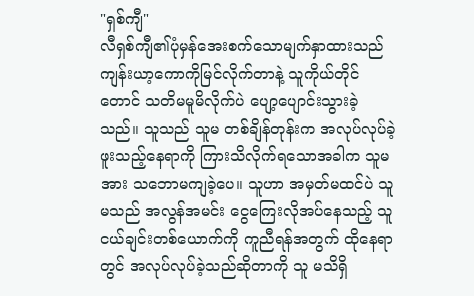"ရှစ်ကျီ"
လီရှစ်ကျီ၏ပုံမှန်အေးစက်သောမျက်နှာထားသည် ကျန်းယာ့ကောကိုမြင်လိုက်တာနဲ့ သူကိုယ်တိုင်တောင် သတိမမူမိလိုက်ပဲ ပျော့ပျောင်းသွားခဲ့သည်။ သူသည် သူမ တစ်ချိန်တုန်းက အလုပ်လုပ်ခဲ့ဖူးသည့်နေရာကို ကြားသိလိုက်ရသောအခါက သူမအား သဘောမကျခဲ့ပေ။ သူဟာ အမှတ်မထင်ပဲ သူမသည် အလွန်အမင်း ငွေကြေးလိုအပ်နေသည့် သူငယ်ချင်းတစ်ယောက်ကို ကူညီရန်အတွက် ထိုနေရာတွင် အလုပ်လုပ်ခဲ့သည်ဆိုတာကို သူ မသိရှိ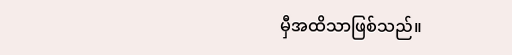မှီအထိသာဖြစ်သည်။